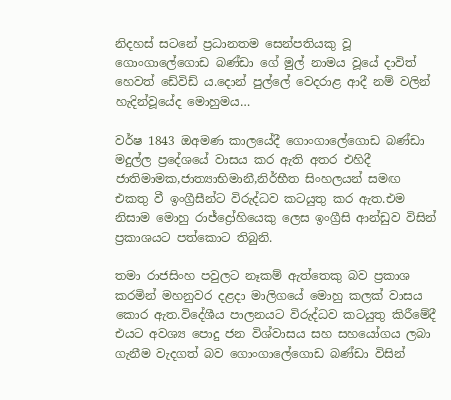නිදහස් සටනේ ප්‍රධානතම සෙන්පතියකු වූ ගොංගාලේගොඩ බණ්ඩා ගේ මුල් නාමය වූයේ දාවිත් හෙවත් ඩේවිඩ් ය.දොන් පුල්ලේ වෙදරාළ ආදී නම් වලින් හැදින්වූයේද මොහුමය…

වර්ෂ 1843 ඔඅමණ කාලයේදී ගොංගාලේගොඩ බණ්ඩා මදුල්ල ප්‍රදේශයේ වාසය කර ඇති අතර එහිදී ජාතිමාමක,ජාත්‍යාභිමානී,නිර්භීත සිංහලයන් සමඟ එකතු වී ඉංග්‍රීසීන්ට විරුද්ධව කටයුතු කර ඇත.එම නිසාම මොහු රාජ්ද්‍රෝහියෙකු ලෙස ඉංග්‍රීසි ආන්ඩුව විසින් ප්‍රකාශයට පත්කොට තිබුනි.

තමා රාජසිංහ පවුලට නෑකම් ඇත්තෙකු බව ප්‍රකාශ කරමින් මහනුවර දළදා මාලිගයේ මොහු කලක් වාසය කොර ඇත.විදේශීය පාලනයට විරුද්ධව කටයුතු කිරීමේදී එයට අවශ්‍ය පොදු ජන විශ්වාසය සහ සහයෝගය ලබා ගැනීම වැදගත් බව ගොංගාලේගොඩ බණ්ඩා විසින්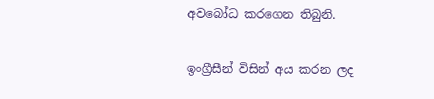අවබෝධ කරගෙන තිබුනි.

ඉංග්‍රීසීන් විසින් අය කරන ලද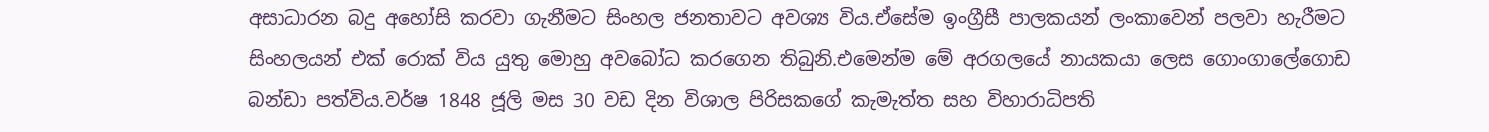අසාධාරන බදු අහෝසි කරවා ගැනීමට සිංහල ජනතාවට අවශ්‍ය විය.ඒසේම ඉංග්‍රීසී පාලකයන් ලංකාවෙන් පලවා හැරීමට සිංහලයන් එක් රොක් විය යුතු මොහු අවබෝධ කරගෙන තිබුනි.එමෙන්ම මේ අරගලයේ නායකයා ලෙස ගොංගාලේගොඩ බන්ඩා පත්විය.වර්ෂ 1848 ජූලි මස 30 වඩ දින විශාල පිරිසකගේ කැමැත්ත සහ විහාරාධිපති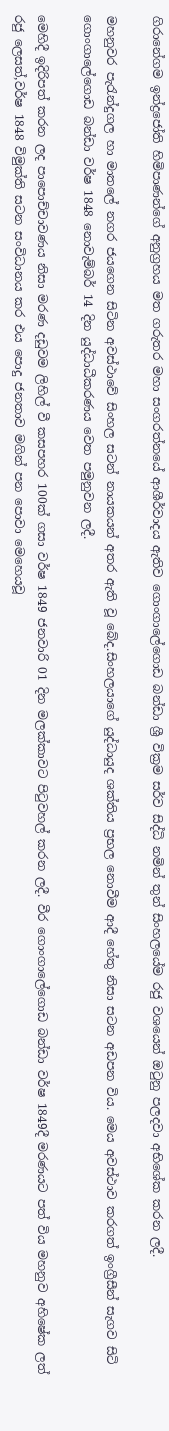ගිරානේගම ඉන්ද්‍රජෝති හිමිපාණන්ගේ අනුග්‍රහය මත ගරුතර මහා සංගරත්නයේ ආශීර්වාදය ඇතිව ගොංගාලේගොඩ බන්ඩා ශ්‍රී වික්‍රම සර්ව සිද්ධි නමින් තුන් සිංහලයේම රජු වශයෙන් ඔටුනු පලදවා අභිශේක කරන ලදී.

මහනුවර පැරැන්දුගල හා මාතලේ නගර ජයගෙන සිටින අවස්ථාවේ සිංහල සටන් නායකයන් අතර ඇති වූ බේද.සිංහලයාගේ යුද්ධායුද ශක්තිය ප්‍රභල නොවීම ආදී හේතු නිසා සටන අඩපන විය. මෙය අවස්ථාව කරගත් ඉංග්‍රීසීන් සැගව සිටි ගොංගාලේගොඩ බන්ඩා වර්ෂ 1848 නොවැම්බර් 14 දින යුද්ධාධීකරණය වෙත පමුනුවන ලදී.

මෙහිදී ඉදිරිපත් කරන ලද පාපොච්චාවණය නිසා මරණ දඩුවම ලිහිල් වී කසපහර 100ක් ගසා වර්ෂ 1849 ජනවාරි 01 දින මලක්කාවට පිටුවහල් කරන ලදී. වීර ගොංගාලේගොඩ බන්ඩා වර්ෂ 1849දී මරණයට පත් විය මහනුව අහිෂේක ලත් රජු ලෙසත්,වර්ෂ 1848 විමුක්ති සටන සංවිධානය කර එය පොදු ජනතාව මගින් පන පොවා මෙහෙයවූ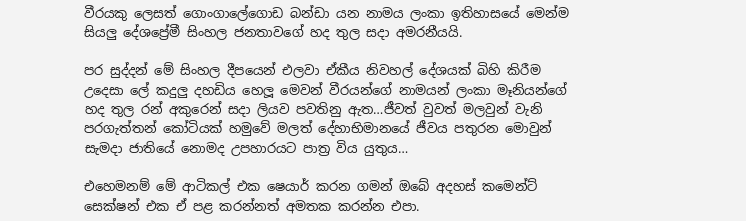වීරයකු ලෙසත් ගොංගාලේගොඩ බන්ඩා යන නාමය ලංකා ඉතිහාසයේ මෙන්ම සියලු දේශප්‍රේමී සිංහල ජනතාවගේ හද තුල සදා අමරනීයයි.

පර සුද්දන් මේ සිංහල දීපයෙන් එලවා ඒකීය නිවහල් දේශයක් බිහි කිරීම උදෙසා ලේ කදුලු දහඩිය හෙලූ මෙවන් වීරයන්ගේ නාමයන් ලංකා මෑනියන්ගේ හද තුල රන් අකුරෙන් සදා ලියව පවතිනු ඇත…ජීවත් වුවත් මලවුන් වැනි පරගැත්තන් කෝටියක් හමුවේ මලත් දේහාභිමානයේ ජීවය පතුරන මොවුන් සැමදා ජාතියේ නොමද උපහාරයට පාත්‍ර විය යුතුය…

එහෙමනම් මේ ආටිකල් එක ෂෙයාර් කරන ගමන් ඔබේ අදහස් කමෙන්ට් සෙක්ෂන් එක ඒ පළ කරන්නත් අමතක කරන්න එපා.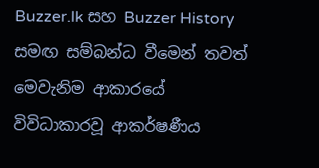Buzzer.lk සහ Buzzer History සමඟ සම්බන්ධ වීමෙන් තවත් මෙවැනිම ආකාරයේ විවිධාකාරවූ ආකර්ෂණීය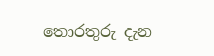තොරතුරු දැන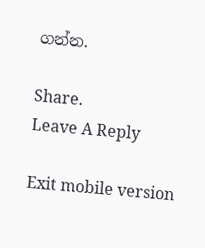ගන්න.

Share.
Leave A Reply

Exit mobile version